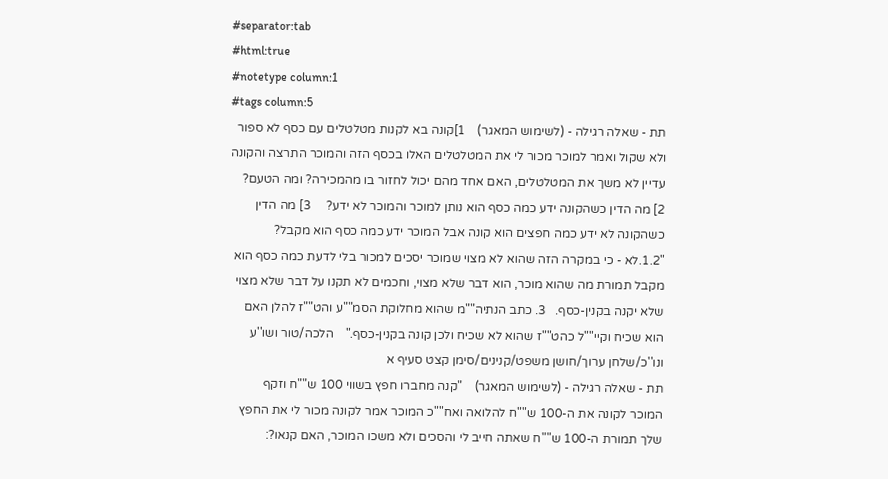#separator:tab
#html:true
#notetype column:1
#tags column:5
תת - שאלה רגילה - (לשימוש המאגר)    1]קונה בא לקנות מטלטלים עם כסף לא ספור ולא שקול ואמר למוכר מכור לי את המטלטלים האלו בכסף הזה והמוכר התרצה והקונה עדיין לא משך את המטלטלים, האם אחד מהם יכול לחזור בו מהמכירה? ומה הטעם?  2] מה הדין כשהקונה ידע כמה כסף הוא נותן למוכר והמוכר לא ידע?     3] מה הדין כשהקונה לא ידע כמה חפצים הוא קונה אבל המוכר ידע כמה כסף הוא מקבל?  "1.2.לא - כי במקרה הזה שהוא לא מצוי שמוכר יסכים למכור בלי לדעת כמה כסף הוא מקבל תמורת מה שהוא מוכר, הוא דבר שלא מצוי, וחכמים לא תקנו על דבר שלא מצוי שלא יקנה בקנין-כסף.   3. כתב הנתיה""מ שהוא מחלוקת הסמ""ע והט""ז להלן האם הוא שכיח וקיי""ל כהט""ז שהוא לא שכיח ולכן קונה בקנין-כסף."    הלכה/טור ושו''ע ונו''כ/שלחן ערוך/חושן משפט/קנינים/סימן קצט סעיף א
תת - שאלה רגילה - (לשימוש המאגר)    "קנה מחברו חפץ בשווי 100 ש""ח וזקף המוכר לקונה את ה-100 ש""ח להלואה ואח""כ המוכר אמר לקונה מכור לי את החפץ שלך תמורת ה-100 ש""ח שאתה חייב לי והסכים ולא משכו המוכר, האם קנאו?: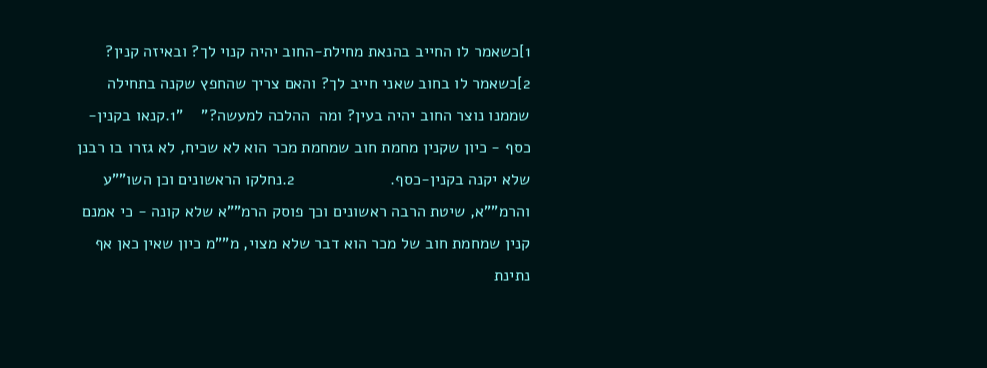1]כשאמר לו החייב בהנאת מחילת-החוב יהיה קנוי לך? ובאיזה קנין?            2]כשאמר לו בחוב שאני חייב לך? והאם צריך שהחפץ שקנה בתחילה שממנו נוצר החוב יהיה בעין? ומה  ההלכה למעשה?"    "1.קנאו בקנין-כסף - כיון שקנין מחמת חוב שמחמת מכר הוא לא שכיח, לא גזרו בו רבנן שלא יקנה בקנין-כסף.                     2.נחלקו הראשונים וכן השו""ע והרמ""א, שיטת הרבה ראשונים וכך פוסק הרמ""א שלא קונה - כי אמנם קנין שמחמת חוב של מכר הוא דבר שלא מצוי, מ""מ כיון שאין כאן אף נתינת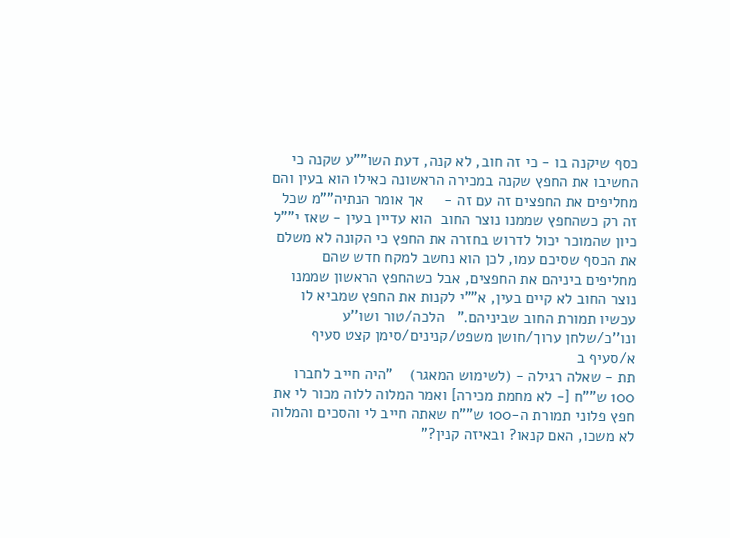כסף שיקנה בו - כי זה חוב, לא קנה, דעת השו""ע שקנה כי החשיבו את החפץ שקנה במכירה הראשונה כאילו הוא בעין והם מחליפים את החפצים זה עם זה -     אך אומר הנתיה""מ שכל זה רק כשהחפץ שממנו נוצר החוב  הוא עדיין בעין - שאז י""ל כיון שהמוכר יכול לדרוש בחזרה את החפץ כי הקונה לא משלם את הכסף שסיכם עמו, לכן הוא נחשב למקח חדש שהם מחליפים ביניהם את החפצים, אבל כשהחפץ הראשון שממנו נוצר החוב לא קיים בעין, א""י לקנות את החפץ שמביא לו עכשיו תמורת החוב שביניהם."   הלכה/טור ושו''ע ונו''כ/שלחן ערוך/חושן משפט/קנינים/סימן קצט סעיף א/סעיף ב
תת - שאלה רגילה - (לשימוש המאגר)    "היה חייב לחברו 100 ש""ח [- לא מחמת מכירה] ואמר המלוה ללוה מכור לי את חפץ פלוני תמורת ה-100 ש""ח שאתה חייב לי והסכים והמלוה לא משכו, האם קנאו? ובאיזה קנין?"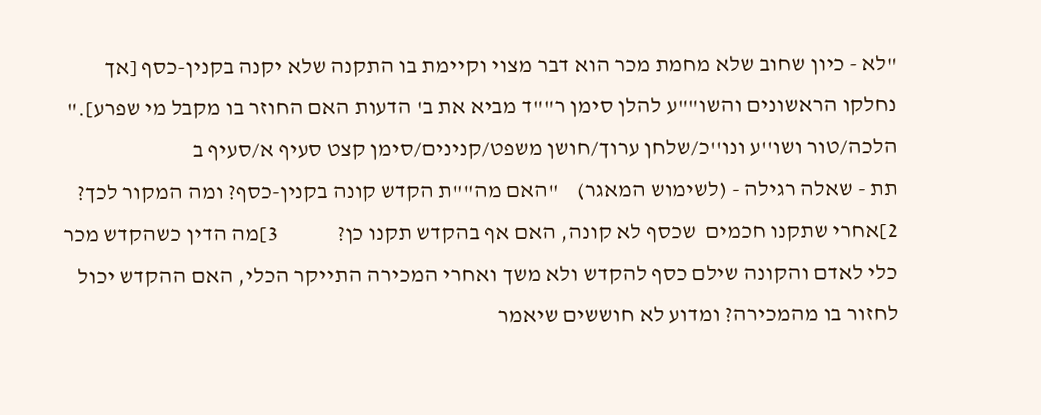"לא - כיון שחוב שלא מחמת מכר הוא דבר מצוי וקיימת בו התקנה שלא יקנה בקנין-כסף [אך נחלקו הראשונים והשו""ע להלן סימן ר""ד מביא את ב' הדעות האם החוזר בו מקבל מי שפרע]."    הלכה/טור ושו''ע ונו''כ/שלחן ערוך/חושן משפט/קנינים/סימן קצט סעיף א/סעיף ב
תת - שאלה רגילה - (לשימוש המאגר)    "האם מה""ת הקדש קונה בקנין-כסף? ומה המקור לכך?      2]אחרי שתקנו חכמים  שכסף לא קונה, האם אף בהקדש תקנו כן?             3]מה הדין כשהקדש מכר כלי לאדם והקונה שילם כסף להקדש ולא משך ואחרי המכירה התייקר הכלי, האם ההקדש יכול לחזור בו מהמכירה? ומדוע לא חוששים שיאמר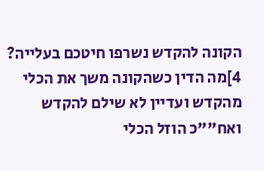הקונה להקדש נשרפו חיטכם בעלייה?                     4]מה הדין כשהקונה משך את הכלי מהקדש ועדיין לא שילם להקדש ואח""כ הוזל הכלי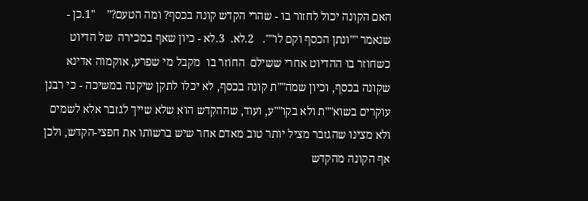האם הקונה יכול לחזור בו - שהרי הקדש קונה בכסף? ומה הטעם?"    "1.כן - שנאמר ""ונתן הכסף וקם לו"".   2.לא.  3.לא - כיון שאף במכירה  של הדיוט כשחוזר בו ההדיוט אחרי ששילם  החוזר בו  מקבל מי שפרע, אוקמוה אדינא שקונה בכסף, וכיון שמה""ת קונה בכסף, לא יכלו לתקן שיקנה במשיכה - כי רבנן עוקרים בשוא""ת ולא בקו""ע, ועוד, שההקדש הוא שלא שייך לגזבר אלא לשמים ולא מצינו שהגזבר מציל יותר טוב מאדם אחר שיש ברשותו את חפצי-הקדש, ולכן אף הקונה מהקדש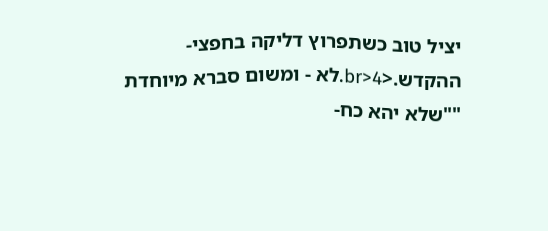יציל טוב כשתפרוץ דליקה בחפצי-ההקדש.<br>4.לא - ומשום סברא מיוחדת ""שלא יהא כח-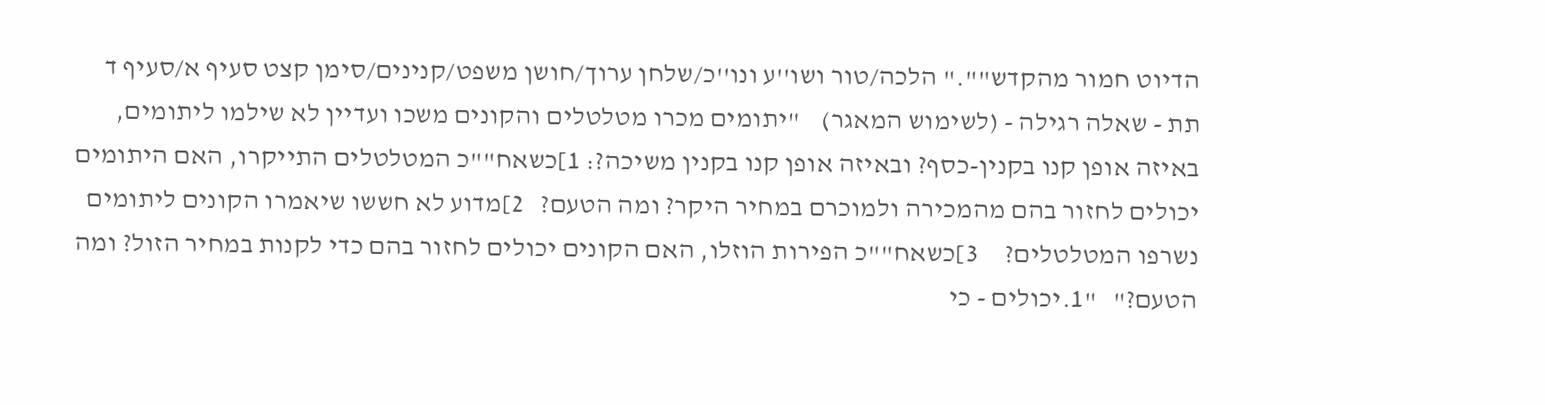הדיוט חמור מהקדש""." הלכה/טור ושו''ע ונו''כ/שלחן ערוך/חושן משפט/קנינים/סימן קצט סעיף א/סעיף ד
תת - שאלה רגילה - (לשימוש המאגר)    "יתומים מכרו מטלטלים והקונים משכו ועדיין לא שילמו ליתומים, באיזה אופן קנו בקנין-כסף? ובאיזה אופן קנו בקנין משיכה?: 1]כשאח""כ המטלטלים התייקרו, האם היתומים יכולים לחזור בהם מהמכירה ולמוכרם במחיר היקר? ומה הטעם?   2]מדוע לא חששו שיאמרו הקונים ליתומים נשרפו המטלטלים?     3]כשאח""כ הפירות הוזלו, האם הקונים יכולים לחזור בהם כדי לקנות במחיר הזול? ומה הטעם?"   "1.יכולים - כי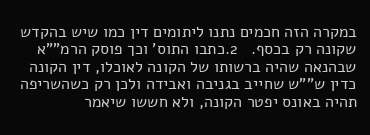במקרה הזה חכמים נתנו ליתומים דין כמו שיש בהקדש שקונה רק בכסף.   2.כתבו התוס' וכך פוסק הרמ""א שבהנאה שהיה ברשותו של הקונה לאוכלו, דין הקונה כדין ש""ש שחייב בגניבה ואבידה ולכן רק כשהשריפה תהיה באונס יפטר הקונה, ולא חששו שיאמר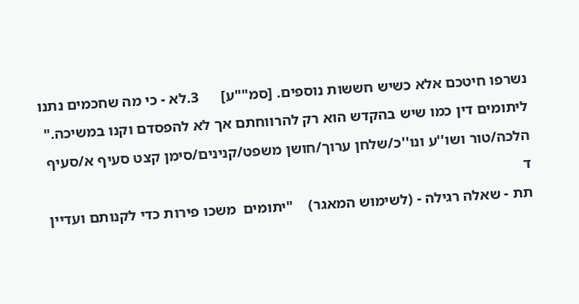נשרפו חיטכם אלא כשיש חששות נוספים. [סמ""ע]      3.לא - כי מה שחכמים נתנו ליתומים דין כמו שיש בהקדש הוא רק להרווחתם אך לא להפסדם וקנו במשיכה."    הלכה/טור ושו''ע ונו''כ/שלחן ערוך/חושן משפט/קנינים/סימן קצט סעיף א/סעיף ד
תת - שאלה רגילה - (לשימוש המאגר)    "יתומים  משכו פירות כדי לקנותם ועדיין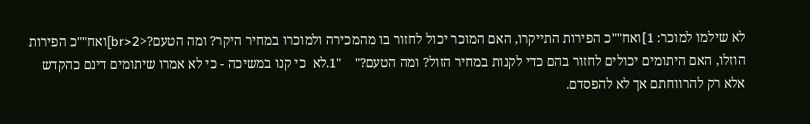לא שילמו למוכר: 1]ואח""כ הפירות התייקרו, האם המוכר יכול לחזור בו מהמכירה ולמוכרו במחיר היקר? ומה הטעם?<br>2]ואח""כ הפירות הוזלו, האם היתומים יכולים לחזור בהם כדי לקנות במחיר הזול? ומה הטעם?"    "1.לא  כי קנו במשיכה - כי לא אמרו שיתומים דינם כהקדש אלא רק להרווחתם אך לא להפסדם.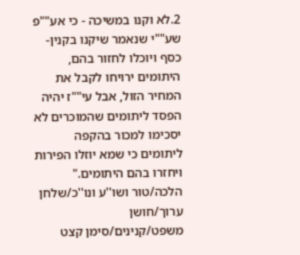2.לא וקנו במשיכה - כי אע""פ שע""י שנאמר שיקנו בקנין-כסף ויוכלו לחזור בהם, היתומים ירויחו לקבל את המחיר הזול, אבל עי""ז יהיה הפסד ליתומים שהמוכרים לא יסכימו למכור בהקפה ליתומים כי שמא יוזלו הפירות ויחזרו בהם היתומים."   הלכה/טור ושו''ע ונו''כ/שלחן ערוך/חושן משפט/קנינים/סימן קצט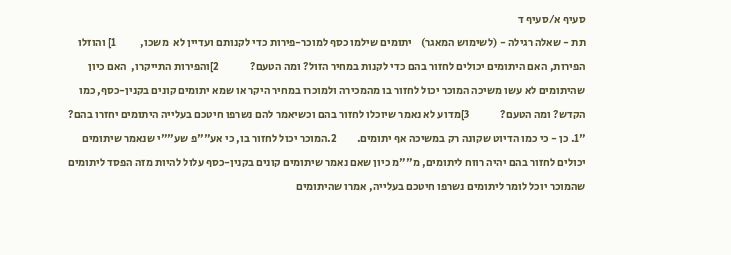סעיף א/סעיף ד
תת - שאלה רגילה - (לשימוש המאגר)    יתומים שילמו כסף למוכר-פירות כדי לקנותם ועדיין לא  משכו,           1] והוזלו הפירות, האם היתומים יכולים לחזור בהם כדי לקנות במחיר הזול? ומה הטעם?              2]והפירות התייקרו,  האם כיון שהיתומים לא עשו משיכה המוכר יכול לחזור בו מהמכירה ולמוכרו במחיר היקר או שמא יתומים קונים בקנין-כסף, כמו הקדש? ומה הטעם?              3]מדוע לא נאמר שיוכלו לחזור בהם וכשיאמר להם נשרפו חיטכם בעלייה היתומים יחזרו בהם?  "1. כן - כי כמו הדיוט שקונה רק במשיכה אף יתומים.         2.המוכר יכול לחזור בו, כי אע""פ שע""י שנאמר שיתומים יכולים לחזור בהם יהיה רווח ליתומים, מ""מ כיון שאם נאמר שיתומים קונים בקנין-כסף עלול להיות מזה הפסד ליתומים שהמוכר יוכל לומר ליתומים נשרפו חיטכם בעלייה, אמרו שהיתומים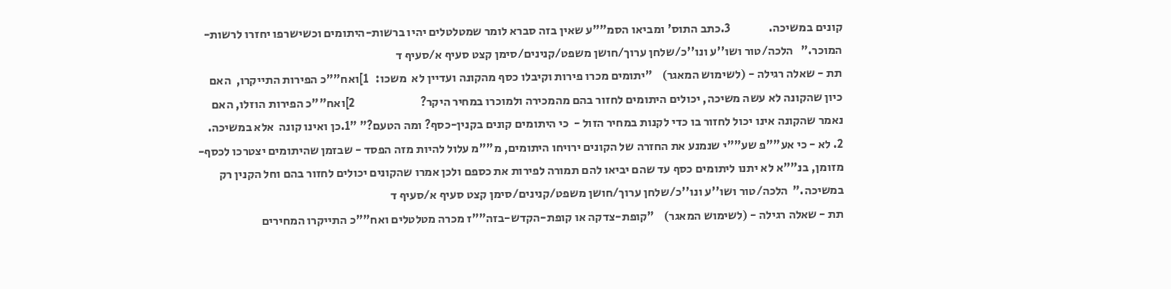קונים במשיכה.                3.כתב התוס' ומביאו הסמ""ע שאין בזה סברא לומר שמטלטלים יהיו ברשות-היתומים וכשישרפו יחזרו לרשות-המוכר."   הלכה/טור ושו''ע ונו''כ/שלחן ערוך/חושן משפט/קנינים/סימן קצט סעיף א/סעיף ד
תת - שאלה רגילה - (לשימוש המאגר)    "יתומים מכרו פירות וקיבלו כסף מהקונה ועדיין לא  משכו:   1]ואח""כ הפירות התייקרו,  האם כיון שהקונה לא עשה משיכה, יכולים היתומים לחזור בהם מהמכירה ולמוכרו במחיר היקר?                           2]ואח""כ הפירות הוזלו, האם נאמר שהקונה אינו יכול לחזור בו כדי לקנות במחיר הזול -  כי היתומים קונים בקנין-כסף? ומה הטעם?" "1.כן ואינו קונה  אלא במשיכה.                                        2. לא - כי אע""פ שע""י שנמנע את החזרה של הקונים ירויחו היתומים, מ""מ עלול להיות מזה הפסד - שבזמן שהיתומים יצטרכו לכסף-מזומן, בנ""א לא יתנו ליתומים כסף עד שהם יביאו להם תמורה לפירות את כספם ולכן אמרו שהקונים יכולים לחזור בהם וחל הקנין רק במשיכה."  הלכה/טור ושו''ע ונו''כ/שלחן ערוך/חושן משפט/קנינים/סימן קצט סעיף א/סעיף ד
תת - שאלה רגילה - (לשימוש המאגר)    "קופת-צדקה או קופת-הקדש-בזה""ז מכרה מטלטלים ואח""כ התייקרו המחירים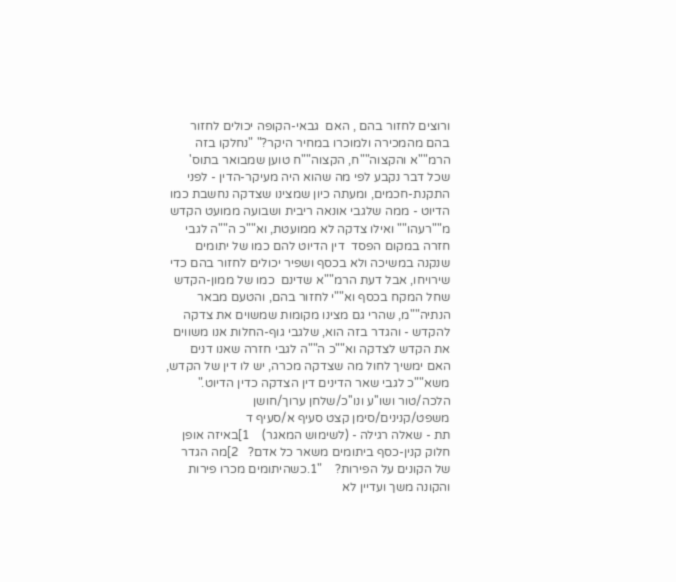ורוצים לחזור בהם , האם  גבאי-הקופה יכולים לחזור בהם מהמכירה ולמוכרו במחיר היקר?" "נחלקו בזה הרמ""א והקצוה""ח, הקצוה""ח טוען שמבואר בתוס' שכל דבר נקבע לפי מה שהוא היה מעיקר-הדין - לפני התקנת-חכמים, ומעתה כיון שמצינו שצדקה נחשבת כמו הדיוט - ממה שלגבי אונאה ריבית ושבועה ממועט הקדש מ""רעהו"" ואילו צדקה לא ממועטת, וא""כ ה""ה לגבי חזרה במקום הפסד  דין הדיוט להם כמו של יתומים שנקנה במשיכה ולא בכסף ושפיר יכולים לחזור בהם כדי שירויחו, אבל דעת הרמ""א שדינם  כמו של ממון-הקדש שחל המקח בכסף וא""י לחזור בהם, והטעם מבאר הנתיה""מ, שהרי גם מצינו מקומות שמשוים את צדקה להקדש - והגדר בזה הוא, שלגבי גוף-החלות אנו משווים את הקדש לצדקה וא""כ ה""ה לגבי חזרה שאנו דנים האם ימשיך לחול מה שצדקה מכרה, יש לו דין של הקדש,  משא""כ לגבי שאר הדינים דין הצדקה כדין הדיוט."  הלכה/טור ושו''ע ונו''כ/שלחן ערוך/חושן משפט/קנינים/סימן קצט סעיף א/סעיף ד
תת - שאלה רגילה - (לשימוש המאגר)    1]באיזה אופן חלוק קנין-כסף ביתומים משאר כל אדם?   2]מה הגדר של הקונים על הפירות?    "1.כשהיתומים מכרו פירות והקונה משך ועדיין לא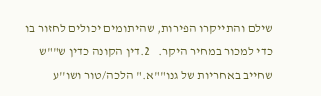שילם והתייקרו הפירות, שהיתומים יכולים לחזור בו כדי למכור במחיר היקר.   2.דין הקונה כדין ש""ש שחייב באחריות של גנו""א." הלכה/טור ושו''ע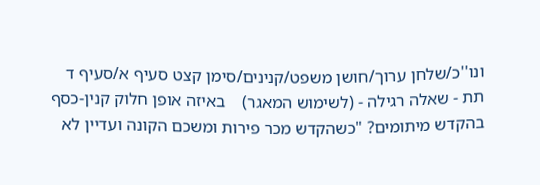ונו''כ/שלחן ערוך/חושן משפט/קנינים/סימן קצט סעיף א/סעיף ד
תת - שאלה רגילה - (לשימוש המאגר)    באיזה אופן חלוק קנין-כסף בהקדש מיתומים? "כשהקדש מכר פירות ומשכם הקונה ועדיין לא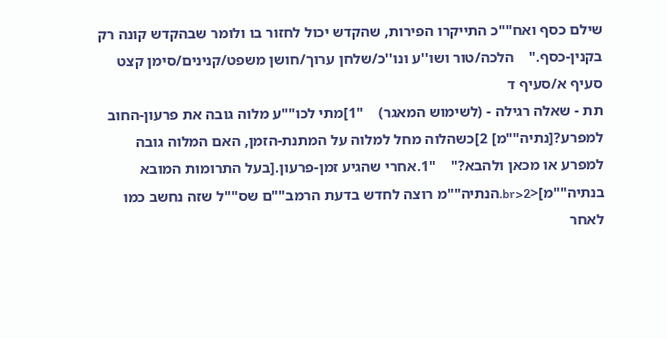שילם כסף ואח""כ התייקרו הפירות, שהקדש יכול לחזור בו ולומר שבהקדש קונה רק בקנין-כסף."    הלכה/טור ושו''ע ונו''כ/שלחן ערוך/חושן משפט/קנינים/סימן קצט סעיף א/סעיף ד
תת - שאלה רגילה - (לשימוש המאגר)    "1]מתי לכו""ע מלוה גובה את פרעון-החוב למפרע?[נתיה""מ] 2]כשהלוה מחל למלוה על המתנת-הזמן, האם המלוה גובה למפרע או מכאן ולהבא?"    "1.אחרי שהגיע זמן-פרעון.[בעל התרומות המובא בנתיה""מ]<br>2.הנתיה""מ רוצה לחדש בדעת הרמב""ם שס""ל שזה נחשב כמו לאחר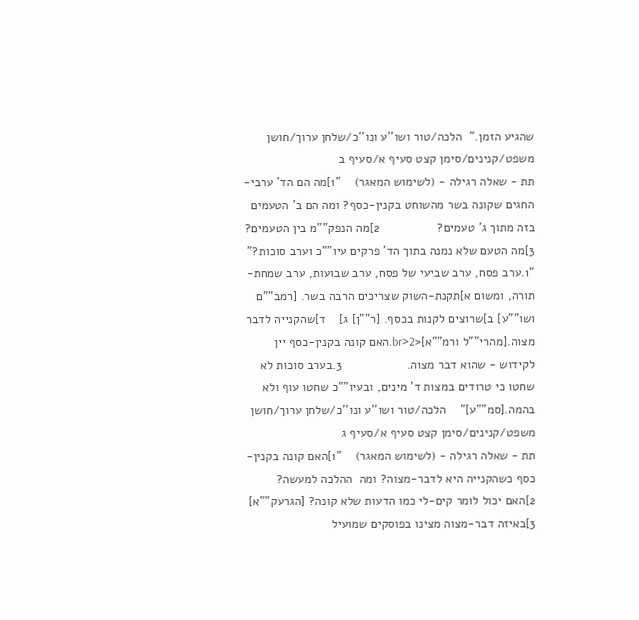שהגיע הזמן."  הלכה/טור ושו''ע ונו''כ/שלחן ערוך/חושן משפט/קנינים/סימן קצט סעיף א/סעיף ב
תת - שאלה רגילה - (לשימוש המאגר)    "1]מה הם הד' ערבי-החגים שקונה בשר מהשוחט בקנין-כסף? ומה הם ב' הטעמים בזה מתוך ג' טעמים?                 2]מה הנפק""מ בין הטעמים?   3]מה הטעם שלא נמנה בתוך הד' פרקים עיו""כ וערב סוכות?"    "1.ערב פסח, ערב שביעי של פסח, ערב שבועות, ערב שמחת-תורה, ומשום א]תקנת-השוק שצריכים הרבה בשר. [רמב""ם ושו""ע] ב]שרוצים לקנות בכסף. [ר""ן] ג]    ד]שהקנייה לדבר מצוה.[מהרי""ל ורמ""א]<br>2.האם קונה בקנין-כסף יין לקידוש - שהוא דבר מצוה.                   3.בערב סוכות לא שחטו כי טרודים במצות ד' מינים, ובעיו""כ שחטו עוף ולא בהמה.[סמ""ע]"    הלכה/טור ושו''ע ונו''כ/שלחן ערוך/חושן משפט/קנינים/סימן קצט סעיף א/סעיף ג
תת - שאלה רגילה - (לשימוש המאגר)    "1]האם קונה בקנין-כסף כשהקנייה היא לדבר-מצוה? ומה  ההלכה למעשה?   2]האם יכול לומר קים-לי כמו הדעות שלא קונה? [הגרעק""א]    3]באיזה דבר-מצוה מצינו בפוסקים שמועיל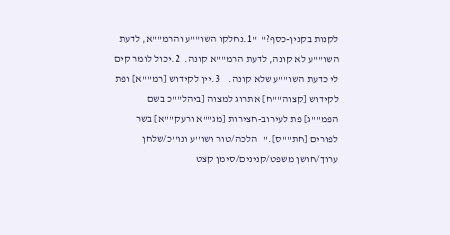לקנות בקנין-כסף?"  "1.נחלקו השו""ע והרמ""א, לדעת השו""ע לא קונה, לדעת הרמ""א קונה.  2.יכול לומר קים לי כדעת השו""ע שלא קונה.    3.יין לקידוש [רמ""א] ופת לקידוש [קצוה""ח] אתרוג למצוה [ביהל""כ בשם הפמ""ג] פת לעירוב-חצירות [מג""א ורעק""א] בשר לפורים [חת""ס]."   הלכה/טור ושו''ע ונו''כ/שלחן ערוך/חושן משפט/קנינים/סימן קצט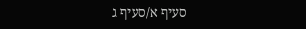סעיף א/סעיף ג